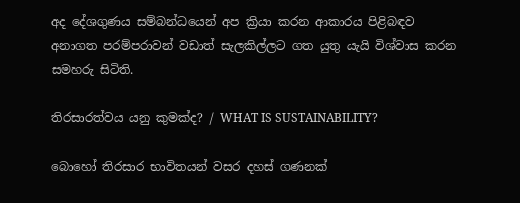අද දේශගුණය සම්බන්ධයෙන් අප ක්‍රියා කරන ආකාරය පිළිබඳව අනාගත පරම්පරාවන් වඩාත් සැලකිල්ලට ගත යුතු යැයි විශ්වාස කරන සමහරු සිටිති.

තිරසාරත්වය යනු කුමක්ද? / WHAT IS SUSTAINABILITY?

බොහෝ තිරසාර භාවිතයන් වසර දහස් ගණනක්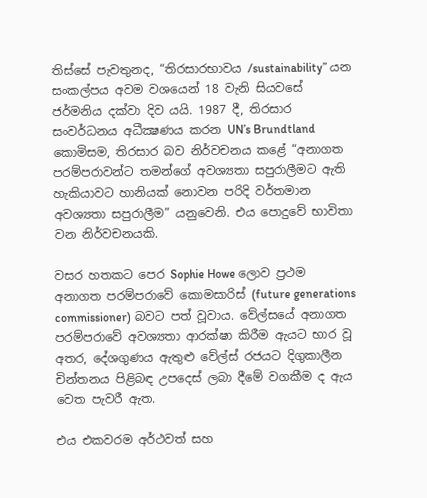තිස්සේ පැවතුනද, “තිරසාරභාවය /sustainability” යන සංකල්පය අවම වශයෙන් 18 වැනි සියවසේ ජර්මනිය දක්වා දිව යයි. 1987 දී, තිරසාර සංවර්ධනය අධීක්‍ෂණය කරන UN’s Brundtland කොමිසම, තිරසාර බව නිර්වචනය කළේ “අනාගත පරම්පරාවන්ට තමන්ගේ අවශ්‍යතා සපුරාලීමට ඇති හැකියාවට හානියක් නොවන පරිදි වර්තමාන අවශ්‍යතා සපුරාලීම” යනුවෙනි. එය පොදුවේ භාවිතා වන නිර්වචනයකි.

වසර හතකට පෙර Sophie Howe ලොව ප්‍රථම අනාගත පරම්පරාවේ කොමසාරිස් (future generations commissioner) බවට පත් වූවාය. වේල්සයේ අනාගත පරම්පරාවේ අවශ්‍යතා ආරක්ෂා කිරීම ඇයට භාර වූ අතර, දේශගුණය ඇතුළු වේල්ස් රජයට දිගුකාලීන චින්තනය පිළිබඳ උපදෙස් ලබා දීමේ වගකීම ද ඇය වෙත පැවරී ඇත.

එය එකවරම අර්ථවත් සහ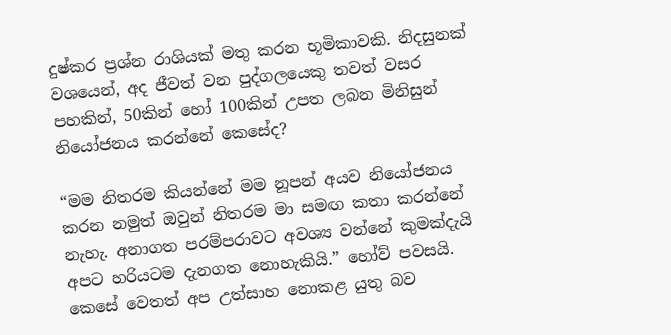දුෂ්කර ප්‍රශ්න රාශියක් මතු කරන භූමිකාවකි. නිදසුනක් වශයෙන්, අද ජීවත් වන පුද්ගලයෙකු තවත් වසර පහකින්, 50කින් හෝ 100කින් උපත ලබන මිනිසුන් නියෝජනය කරන්නේ කෙසේද?

“මම නිතරම කියන්නේ මම නූපන් අයව නියෝජනය කරන නමුත් ඔවුන් නිතරම මා සමඟ කතා කරන්නේ නැහැ. අනාගත පරම්පරාවට අවශ්‍ය වන්නේ කුමක්දැයි අපට හරියටම දැනගත නොහැකියි.” හෝව් පවසයි. කෙසේ වෙතත් අප උත්සාහ නොකළ යුතු බව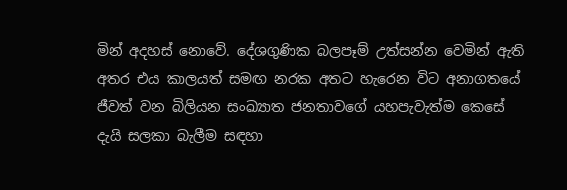මින් අදහස් නොවේ. දේශගුණික බලපෑම් උත්සන්න වෙමින් ඇති අතර එය කාලයත් සමඟ නරක අතට හැරෙන විට අනාගතයේ  ජීවත් වන බිලියන සංඛ්‍යාත ජනතාවගේ යහපැවැත්ම කෙසේ දැයි සලකා බැලීම සඳහා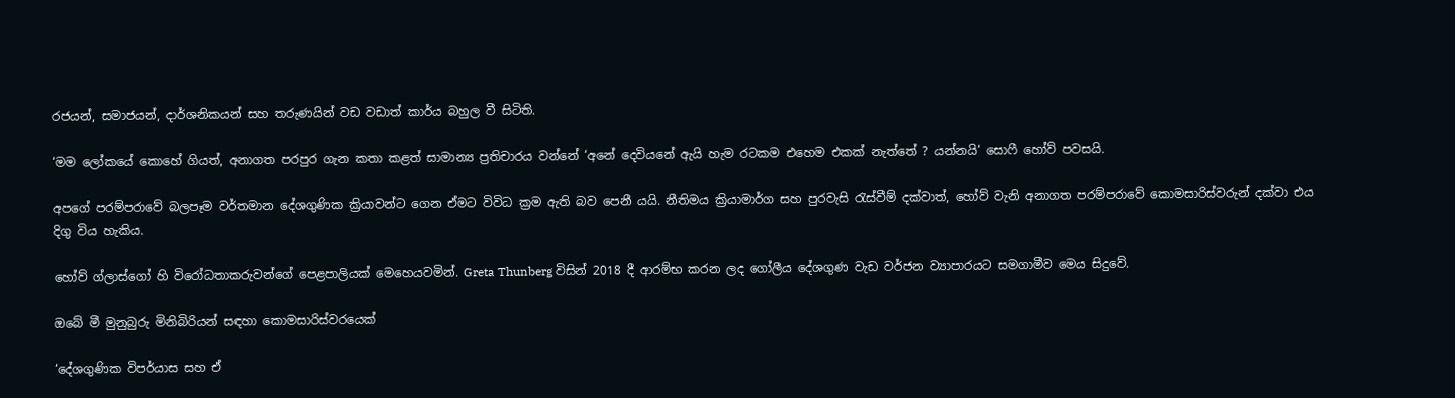රජයන්, සමාජයන්, දාර්ශනිකයන් සහ තරුණයින් වඩ වඩාත් කාර්ය බහුල වී සිටිති.

‘මම ලෝකයේ කොහේ ගියත්, අනාගත පරපුර ගැන කතා කළත් සාමාන්‍ය ප්‍රතිචාරය වන්නේ ‘අනේ දෙවියනේ ඇයි හැම රටකම එහෙම එකක් නැත්තේ ? යන්නයි‘ සොෆී හෝව් පවසයි.

අපගේ පරම්පරාවේ බලපෑම වර්තමාන දේශගුණික ක්‍රියාවන්ට ගෙන ඒමට විවිධ ක්‍රම ඇති බව පෙනී යයි. නීතිමය ක්‍රියාමාර්ග සහ පුරවැසි රැස්වීම් දක්වාත්, හෝව් වැනි අනාගත පරම්පරාවේ කොමසාරිස්වරුන් දක්වා එය දිගු විය හැකිය.

හෝව් ග්ලාස්ගෝ හි විරෝධතාකරුවන්ගේ පෙළපාලියක් මෙහෙයවමින්. Greta Thunberg විසින් 2018 දී ආරම්භ කරන ලද ගෝලීය දේශගුණ වැඩ වර්ජන ව්‍යාපාරයට සමගාමීව මෙය සිදුවේ.

ඔබේ මී මුනුබුරු මිනිබිරියන් සඳහා කොමසාරිස්වරයෙක්

‘දේශගුණික විපර්යාස සහ ඒ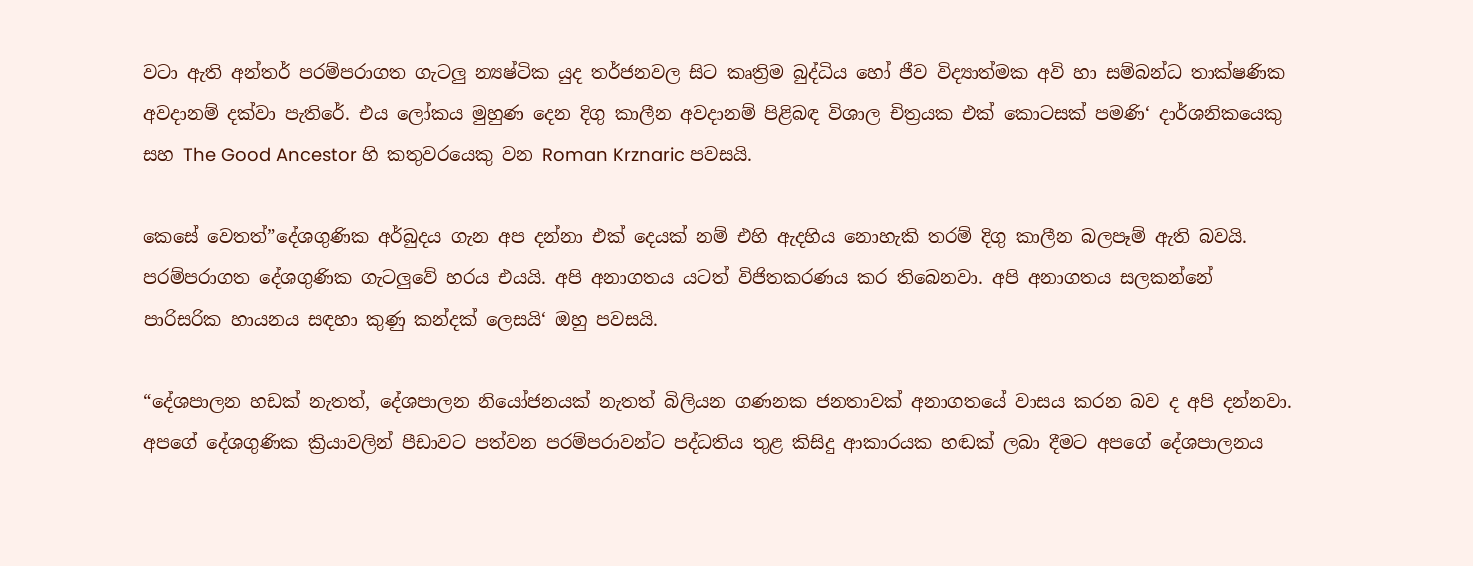වටා ඇති අන්තර් පරම්පරාගත ගැටලු න්‍යෂ්ටික යුද තර්ජනවල සිට කෘත්‍රිම බුද්ධිය හෝ ජීව විද්‍යාත්මක අවි හා සම්බන්ධ තාක්ෂණික අවදානම් දක්වා පැතිරේ. එය ලෝකය මුහුණ දෙන දිගු කාලීන අවදානම් පිළිබඳ විශාල චිත්‍රයක එක් කොටසක් පමණි‘ දාර්ශනිකයෙකු සහ The Good Ancestor හි කතුවරයෙකු වන Roman Krznaric පවසයි.

කෙසේ වෙතත්”දේශගුණික අර්බුදය ගැන අප දන්නා එක් දෙයක් නම් එහි ඇදහිය නොහැකි තරම් දිගු කාලීන බලපෑම් ඇති බවයි. පරම්පරාගත දේශගුණික ගැටලුවේ හරය එයයි. අපි අනාගතය යටත් විජිතකරණය කර තිබෙනවා. අපි අනාගතය සලකන්නේ පාරිසරික හායනය සඳහා කුණු කන්දක් ලෙසයි‘ ඔහු පවසයි.

“දේශපාලන හඩක් නැතත්, දේශපාලන නියෝජනයක් නැතත් බිලියන ගණනක ජනතාවක් අනාගතයේ වාසය කරන බව ද අපි දන්නවා. අපගේ දේශගුණික ක්‍රියාවලින් පීඩාවට පත්වන පරම්පරාවන්ට පද්ධතිය තුළ කිසිදු ආකාරයක හඬක් ලබා දීමට අපගේ දේශපාලනය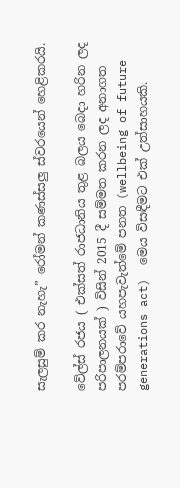සැලසුම් කර නැහැ” රෝමන් කණස්සලු ස්වරයෙන් හෙළිකරයි.

වේල්ස් රජය ( එක්සත් රාජධානිය තුළ බලය බෙදා හරින ලද පරිපාලනයක් ) විසින් 2015 දී සම්මත කරන ලද අනාගත පරම්පරාවේ යහපැවැත්මේ පනත (wellbeing of future generations act)  මෙය විසඳීමට එක් උත්සාහයකි.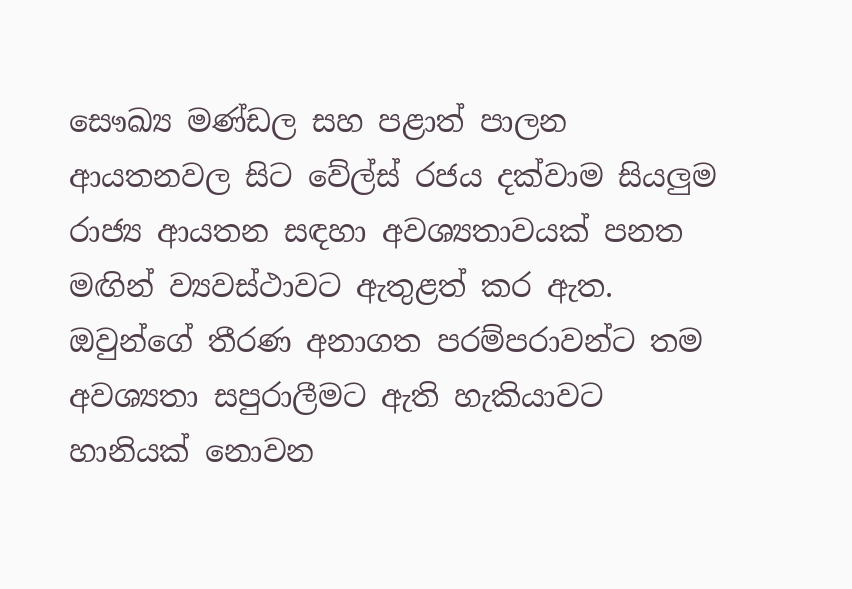සෞඛ්‍ය මණ්ඩල සහ පළාත් පාලන ආයතනවල සිට වේල්ස් රජය දක්වාම සියලුම රාජ්‍ය ආයතන සඳහා අවශ්‍යතාවයක් පනත මඟින් ව්‍යවස්ථාවට ඇතුළත් කර ඇත. ඔවුන්ගේ තීරණ අනාගත පරම්පරාවන්ට තම අවශ්‍යතා සපුරාලීමට ඇති හැකියාවට හානියක් නොවන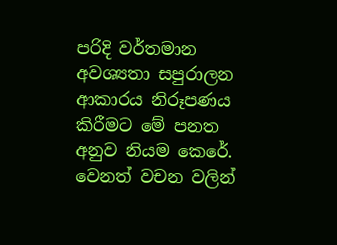පරිදි වර්තමාන අවශ්‍යතා සපුරාලන ආකාරය නිරූපණය කිරීමට මේ පනත අනුව නියම කෙරේ. වෙනත් වචන වලින්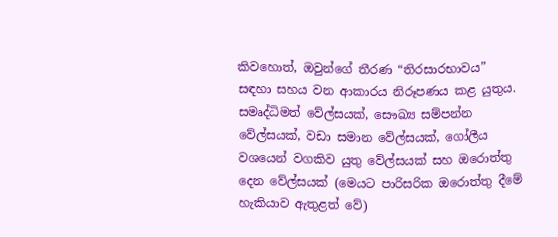කිවහොත්, ඔවුන්ගේ තීරණ “තිරසාරභාවය” සඳහා සහය වන ආකාරය නිරූපණය කළ යුතුය. සමෘද්ධිමත් වේල්සයක්, සෞඛ්‍ය සම්පන්න වේල්සයක්, වඩා සමාන වේල්සයක්, ගෝලීය වශයෙන් වගකිව යුතු වේල්සයක් සහ ඔරොත්තු දෙන වේල්සයක් (මෙයට පාරිසරික ඔරොත්තු දීමේ හැකියාව ඇතුළත් වේ)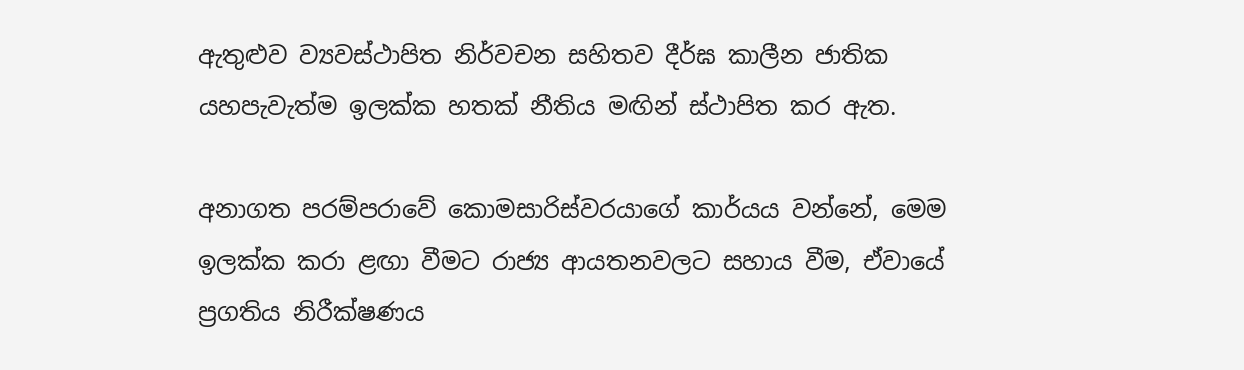ඇතුළුව ව්‍යවස්ථාපිත නිර්වචන සහිතව දීර්ඝ කාලීන ජාතික යහපැවැත්ම ඉලක්ක හතක් නීතිය මඟින් ස්ථාපිත කර ඇත.

අනාගත පරම්පරාවේ කොමසාරිස්වරයාගේ කාර්යය වන්නේ, මෙම ඉලක්ක කරා ළඟා වීමට රාජ්‍ය ආයතනවලට සහාය වීම, ඒවායේ ප්‍රගතිය නිරීක්ෂණය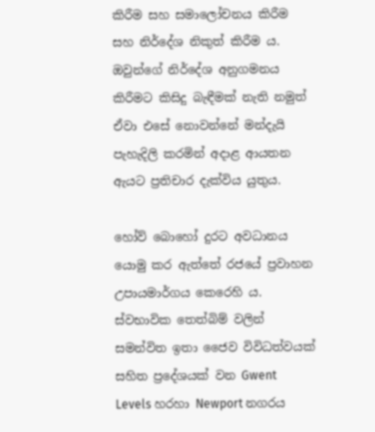කිරීම සහ සමාලෝචනය කිරීම සහ නිර්දේශ නිකුත් කිරීම ය. ඔවුන්ගේ නිර්දේශ අනුගමනය කිරීමට කිසිදු බැඳීමක් නැති නමුත් ඒවා එසේ නොවන්නේ මන්දැයි පැහැදිලි කරමින් අදාළ ආයතන ඇයට ප්‍රතිචාර දැක්විය යුතුය.

හෝව් බොහෝ දුරට අවධානය යොමු කර ඇත්තේ රජයේ ප්‍රවාහන උපායමාර්ගය කෙරෙහි ය. ස්වභාවික තෙත්බිම් වලින් සමන්විත ඉතා ජෛව විවිධත්වයක් සහිත ප්‍රදේශයක් වන Gwent Levels හරහා Newport නගරය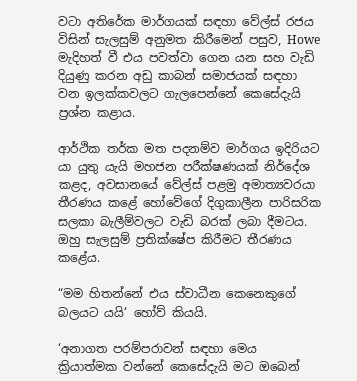වටා අතිරේක මාර්ගයක් සඳහා වේල්ස් රජය විසින් සැලසුම් අනුමත කිරීමෙන් පසුව, Howe මැදිහත් වී එය පවත්වා ගෙන යන සහ වැඩි දියුණු කරන අඩු කාබන් සමාජයක් සඳහා වන ඉලක්කවලට ගැලපෙන්නේ කෙසේදැයි ප්‍රශ්න කළාය.

ආර්ථික තර්ක මත පදනම්ව මාර්ගය ඉදිරියට යා යුතු යැයි මහජන පරීක්ෂණයක් නිර්දේශ කළද, අවසානයේ වේල්ස් පළමු අමාත්‍යවරයා තීරණය කළේ හෝවේගේ දිගුකාලීන පාරිසරික සලකා බැලීම්වලට වැඩි බරක් ලබා දීමටය. ඔහු සැලසුම් ප්‍රතික්ෂේප කිරීමට තීරණය කළේය.

“මම හිතන්නේ එය ස්වාධීන කෙනෙකුගේ බලයට යයි‘ හෝව් කියයි.

‘අනාගත පරම්පරාවන් සඳහා මෙය ක්‍රියාත්මක වන්නේ කෙසේදැයි මට ඔබෙන්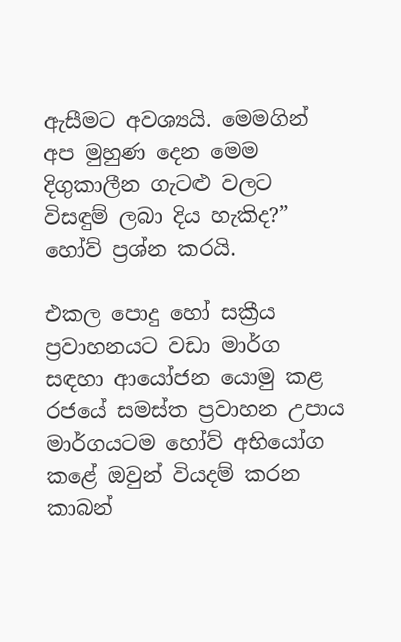ඇසීමට අවශ්‍යයි. මෙමගින් අප මුහුණ දෙන මෙම දිගුකාලීන ගැටළු වලට විසඳුම් ලබා දිය හැකිද?” හෝව් ප්‍රශ්න කරයි.

එකල පොදු හෝ සක්‍රීය ප්‍රවාහනයට වඩා මාර්ග සඳහා ආයෝජන යොමු කළ රජයේ සමස්ත ප්‍රවාහන උපාය මාර්ගයටම හෝව් අභියෝග කළේ ඔවුන් වියදම් කරන කාබන්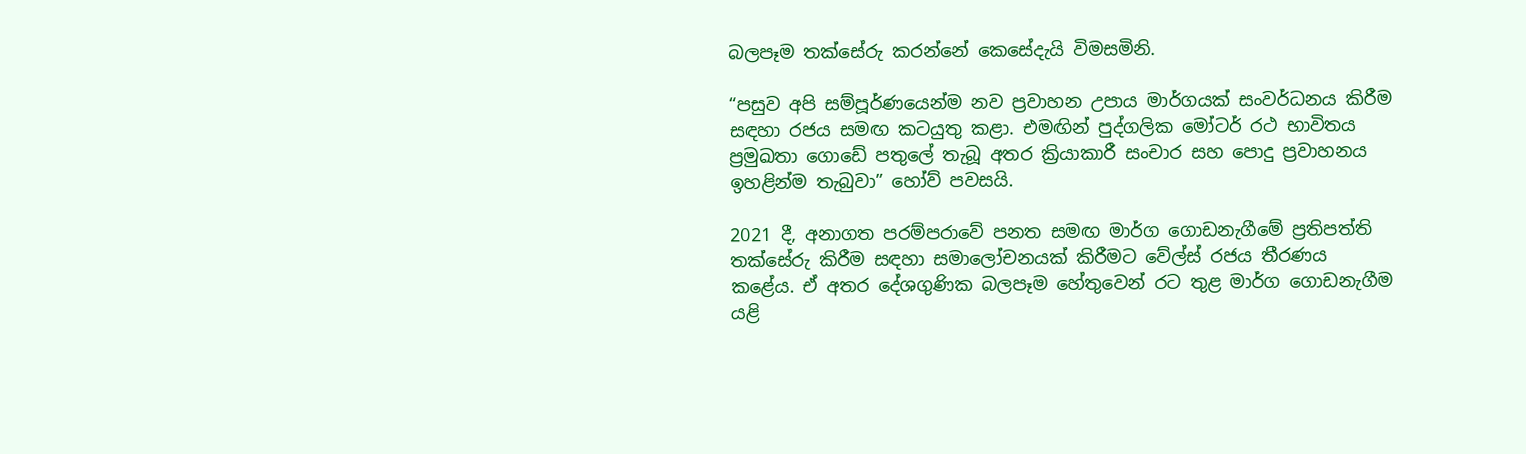බලපෑම තක්සේරු කරන්නේ කෙසේදැයි විමසමිනි.

“පසුව අපි සම්පූර්ණයෙන්ම නව ප්‍රවාහන උපාය මාර්ගයක් සංවර්ධනය කිරීම සඳහා රජය සමඟ කටයුතු කළා. එමඟින් පුද්ගලික මෝටර් රථ භාවිතය ප්‍රමුඛතා ගොඩේ පතුලේ තැබූ අතර ක්‍රියාකාරී සංචාර සහ පොදු ප්‍රවාහනය ඉහළින්ම තැබුවා” හෝව් පවසයි.

2021 දී, අනාගත පරම්පරාවේ පනත සමඟ මාර්ග ගොඩනැගීමේ ප්‍රතිපත්ති තක්සේරු කිරීම සඳහා සමාලෝචනයක් කිරීමට වේල්ස් රජය තීරණය කළේය. ඒ අතර දේශගුණික බලපෑම හේතුවෙන් රට තුළ මාර්ග ගොඩනැගීම යළි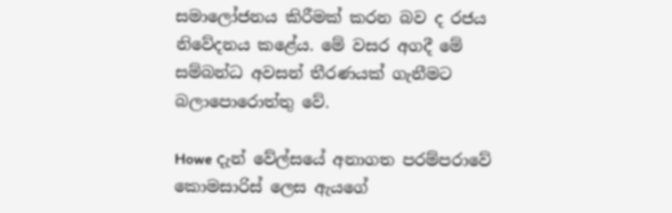සමාලෝජනය කිරීමක් කරන බව ද රජය නිවේදනය කළේය. මේ වසර අගදී මේ සම්බන්ධ අවසන් තීරණයක් ගැනීමට බලාපොරොත්තු වේ.

Howe දැන් වේල්සයේ අනාගත පරම්පරාවේ කොමසාරිස් ලෙස ඇයගේ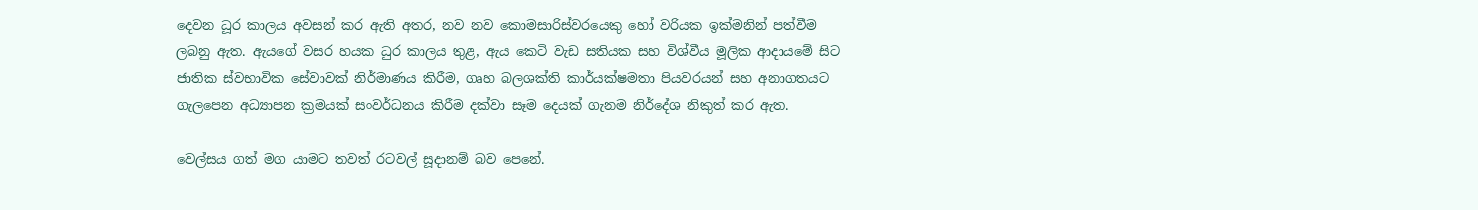දෙවන ධූර කාලය අවසන් කර ඇති අතර, නව නව කොමසාරිස්වරයෙකු හෝ වරියක ඉක්මනින් පත්වීම ලබනු ඇත. ඇයගේ වසර හයක ධුර කාලය තුළ, ඇය කෙටි වැඩ සතියක සහ විශ්වීය මූලික ආදායමේ සිට ජාතික ස්වභාවික සේවාවක් නිර්මාණය කිරීම, ගෘහ බලශක්ති කාර්යක්ෂමතා පියවරයන් සහ අනාගතයට ගැලපෙන අධ්‍යාපන ක්‍රමයක් සංවර්ධනය කිරීම දක්වා සෑම දෙයක් ගැනම නිර්දේශ නිකුත් කර ඇත.

වෙල්සය ගත් මග යාමට තවත් රටවල් සූදානම් බව පෙනේ.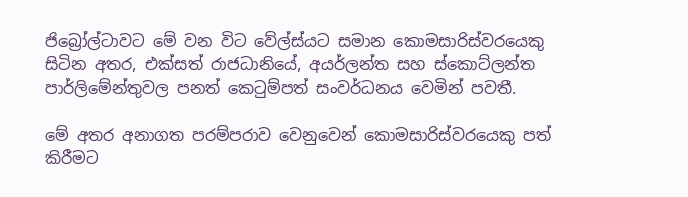ජිබ්‍රෝල්ටාවට මේ වන විට වේල්ස්යට සමාන කොමසාරිස්වරයෙකු සිටින අතර, එක්සත් රාජධානියේ, අයර්ලන්ත සහ ස්කොට්ලන්ත පාර්ලිමේන්තුවල පනත් කෙටුම්පත් සංවර්ධනය වෙමින් පවතී.

මේ අතර අනාගත පරම්පරාව වෙනුවෙන් කොමසාරිස්වරයෙකු පත් කිරීමට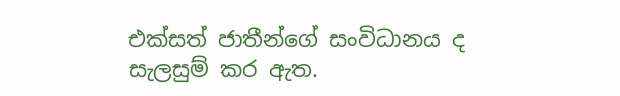එක්සත් ජාතීන්ගේ සංවිධානය ද සැලසුම් කර ඇත.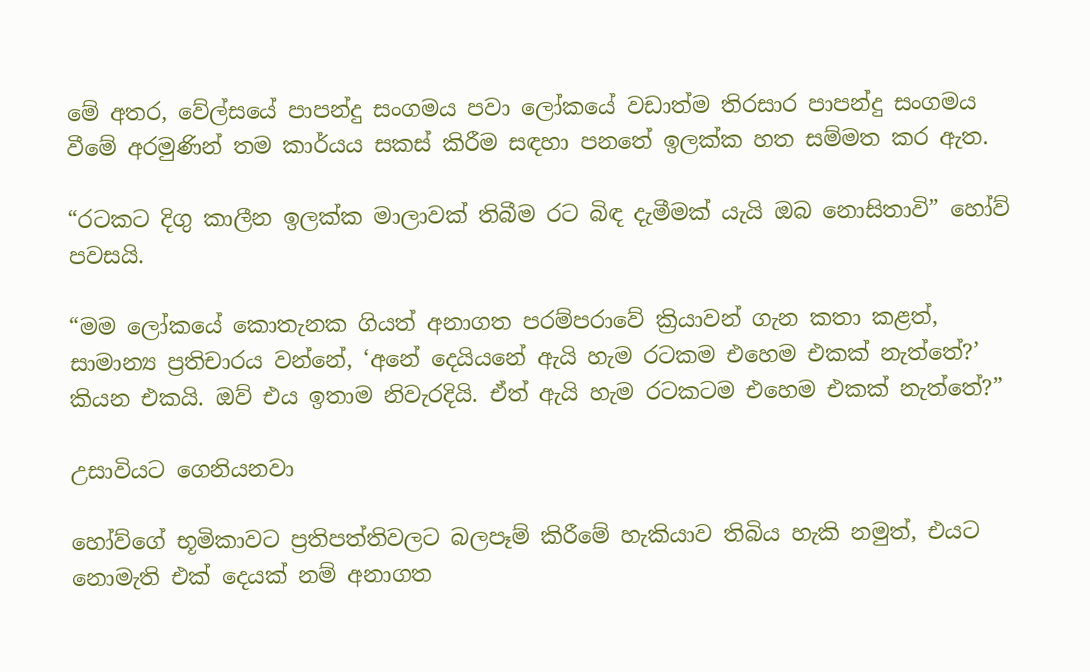මේ අතර, වේල්සයේ පාපන්දු සංගමය පවා ලෝකයේ වඩාත්ම තිරසාර පාපන්දු සංගමය වීමේ අරමුණින් තම කාර්යය සකස් කිරීම සඳහා පනතේ ඉලක්ක හත සම්මත කර ඇත.

“රටකට දිගු කාලීන ඉලක්ක මාලාවක් තිබීම රට බිඳ දැමීමක් යැයි ඔබ නොසිතාවි” හෝව් පවසයි.

“මම ලෝකයේ කොතැනක ගියත් අනාගත පරම්පරාවේ ක්‍රියාවන් ගැන කතා කළත්, සාමාන්‍ය ප්‍රතිචාරය වන්නේ, ‘අනේ දෙයියනේ ඇයි හැම රටකම එහෙම එකක් නැත්තේ?’ කියන එකයි. ඔව් එය ඉතාම නිවැරදියි. ඒත් ඇයි හැම රටකටම එහෙම එකක් නැත්තේ?”

උසාවියට ගෙනියනවා

හෝව්ගේ භූමිකාවට ප්‍රතිපත්තිවලට බලපෑම් කිරීමේ හැකියාව තිබිය හැකි නමුත්, එයට නොමැති එක් දෙයක් නම් අනාගත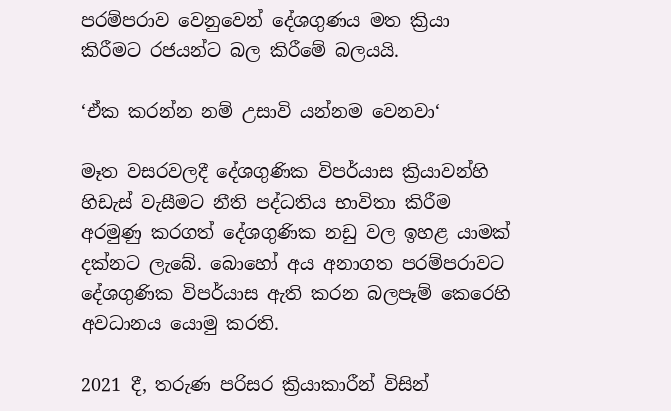පරම්පරාව වෙනුවෙන් දේශගුණය මත ක්‍රියා කිරීමට රජයන්ට බල කිරීමේ බලයයි.

‘ඒක කරන්න නම් උසාවි යන්නම වෙනවා‘

මෑත වසරවලදී දේශගුණික විපර්යාස ක්‍රියාවන්හි හිඩැස් වැසීමට නීති පද්ධතිය භාවිතා කිරීම අරමුණු කරගත් දේශගුණික නඩු වල ඉහළ යාමක් දක්නට ලැබේ. බොහෝ අය අනාගත පරම්පරාවට දේශගුණික විපර්යාස ඇති කරන බලපෑම් කෙරෙහි අවධානය යොමු කරති.

2021 දී, තරුණ පරිසර ක්‍රියාකාරීන් විසින්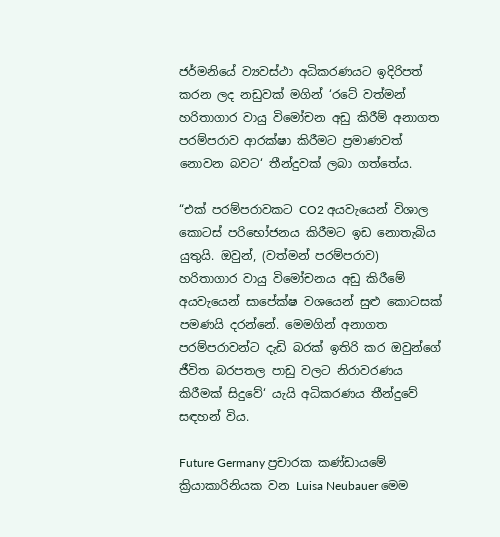ජර්මනියේ ව්‍යවස්ථා අධිකරණයට ඉදිරිපත් කරන ලද නඩුවක් මගින් ‘රටේ වත්මන් හරිතාගාර වායු විමෝචන අඩු කිරීම් අනාගත පරම්පරාව ආරක්ෂා කිරීමට ප්‍රමාණවත් නොවන බවට‘ තීන්දුවක් ලබා ගත්තේය.

“එක් පරම්පරාවකට CO2 අයවැයෙන් විශාල කොටස් පරිභෝජනය කිරීමට ඉඩ නොතැබිය යුතුයි. ඔවුන්, (වත්මන් පරම්පරාව) හරිතාගාර වායු විමෝචනය අඩු කිරීමේ අයවැයෙන් සාපේක්ෂ වශයෙන් සුළු කොටසක් පමණයි දරන්නේ. මෙමගින් අනාගත පරම්පරාවන්ට දැඩි බරක් ඉතිරි කර ඔවුන්ගේ ජීවිත බරපතල පාඩු වලට නිරාවරණය කිරීමක් සිදුවේ‘ යැයි අධිකරණය තීන්දුවේ සඳහන් විය.

Future Germany ප්‍රචාරක කණ්ඩායමේ ක්‍රියාකාරිනියක වන Luisa Neubauer මෙම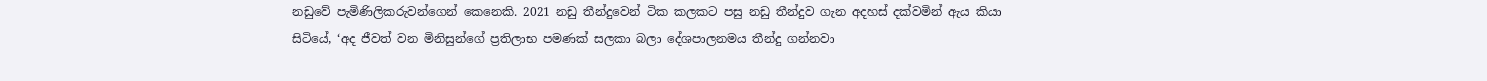නඩුවේ පැමිණිලිකරුවන්ගෙන් කෙනෙකි. 2021 නඩු තීන්දුවෙන් ටික කලකට පසු නඩු තීන්දුව ගැන අදහස් දක්වමින් ඇය කියා සිටියේ, ‘අද ජීවත් වන මිනිසුන්ගේ ප්‍රතිලාභ පමණක් සලකා බලා දේශපාලනමය තීන්දු ගන්නවා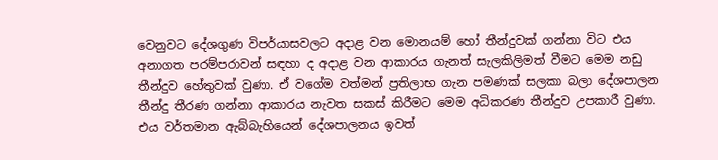වෙනුවට දේශගුණ විපර්යාසවලට අදාළ වන මොනයම් හෝ තීන්දුවක් ගන්නා විට එය අනාගත පරම්පරාවන් සඳහා ද අදාළ වන ආකාරය ගැනත් සැලකිලිමත් වීමට මෙම නඩු තීන්දුව හේතුවක් වුණා. ඒ වගේම වත්මන් ප්‍රතිලාභ ගැන පමණක් සලකා බලා දේශපාලන තීන්දු තීරණ ගන්නා ආකාරය නැවත සකස් කිරීමට මෙම අධිකරණ තීන්දුව උපකාරී වුණා. එය වර්තමාන ඇබ්බැහියෙන් දේශපාලනය ඉවත්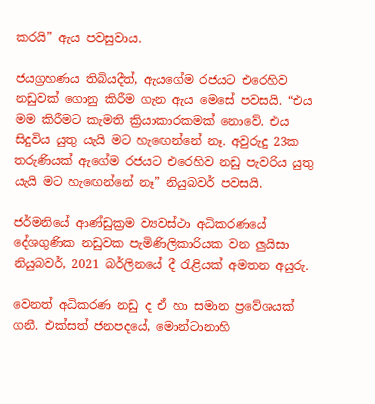කරයි” ඇය පවසුවාය.

ජයග්‍රහණය තිබියදීත්, ඇයගේම රජයට එරෙහිව නඩුවක් ගොනු කිරීම ගැන ඇය මෙසේ පවසයි. “එය මම කිරීමට කැමති ක්‍රියාකාරකමක් නොවේ. එය සිදුවිය යුතු යැයි මට හැඟෙන්නේ නෑ. අවුරුදු 23ක තරුණියක් ඇගේම රජයට එරෙහිව නඩු පැවරිය යුතු යැයි මට හැඟෙන්නේ නෑ” නියුබවර් පවසයි.

ජර්මනියේ ආණ්ඩුක්‍රම ව්‍යවස්ථා අධිකරණයේ දේශගුණික නඩුවක පැමිණිලිකාරියක වන ලුයිසා නියුබවර්, 2021 බර්ලිනයේ දී රැළියක් අමතන අයුරු.

වෙනත් අධිකරණ නඩු ද ඒ හා සමාන ප්‍රවේශයක් ගනී. එක්සත් ජනපදයේ, මොන්ටානාහි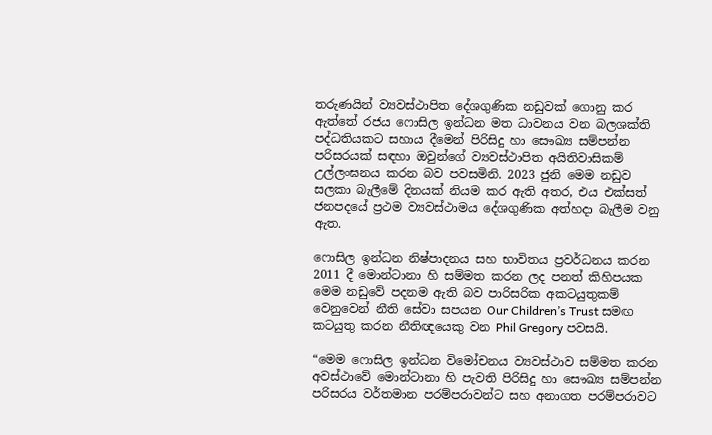තරුණයින් ව්‍යවස්ථාපිත දේශගුණික නඩුවක් ගොනු කර ඇත්තේ රජය ෆොසිල ඉන්ධන මත ධාවනය වන බලශක්ති පද්ධතියකට සහාය දීමෙන් පිරිසිදු හා සෞඛ්‍ය සම්පන්න පරිසරයක් සඳහා ඔවුන්ගේ ව්‍යවස්ථාපිත අයිතිවාසිකම් උල්ලංඝනය කරන බව පවසමිනි. 2023 ජුනි මෙම නඩුව සලකා බැලීමේ දිනයක් නියම කර ඇති අතර, එය එක්සත් ජනපදයේ ප්‍රථම ව්‍යවස්ථාමය දේශගුණික අත්හදා බැලීම වනු ඇත.

ෆොසිල ඉන්ධන නිෂ්පාදනය සහ භාවිතය ප්‍රවර්ධනය කරන 2011 දී මොන්ටානා හි සම්මත කරන ලද පනත් කිහිපයක මෙම නඩුවේ පදනම ඇති බව පාරිසරික අකටයුතුකම් වෙනුවෙන් නීති සේවා සපයන Our Children’s Trust සමඟ කටයුතු කරන නීතිඥයෙකු වන Phil Gregory පවසයි.

“මෙම ෆොසිල ඉන්ධන විමෝචනය ව්‍යවස්ථාව සම්මත කරන අවස්ථාවේ මොන්ටානා හි පැවති පිරිසිදු හා සෞඛ්‍ය සම්පන්න පරිසරය වර්තමාන පරම්පරාවන්ට සහ අනාගත පරම්පරාවට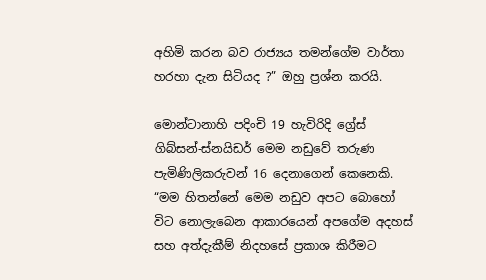අහිමි කරන බව රාජ්‍යය තමන්ගේම වාර්තා හරහා දැන සිටියද ?” ඔහු ප්‍රශ්න කරයි.

මොන්ටානාහි පදිංචි 19 හැවිරිදි ග්‍රේස් ගිබ්සන්-ස්නයිඩර් මෙම නඩුවේ තරුණ පැමිණිලිකරුවන් 16 දෙනාගෙන් කෙනෙකි. “මම හිතන්නේ මෙම නඩුව අපට බොහෝ විට නොලැබෙන ආකාරයෙන් අපගේම අදහස් සහ අත්දැකීම් නිදහසේ ප්‍රකාශ කිරීමට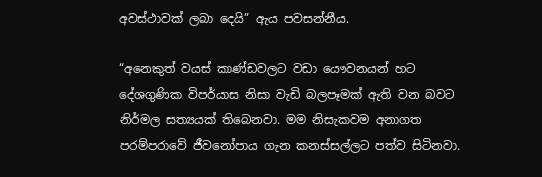අවස්ථාවක් ලබා දෙයි” ඇය පවසන්නීය.

“අනෙකුත් වයස් කාණ්ඩවලට වඩා යෞවනයන් හට දේශගුණික විපර්යාස නිසා වැඩි බලපෑමක් ඇති වන බවට නිර්මල සත්‍යයක් තිබෙනවා. මම නිසැකවම අනාගත පරම්පරාවේ ජීවනෝපාය ගැන කනස්සල්ලට පත්ව සිටිනවා.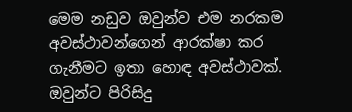මෙම නඩුව ඔවුන්ව එම නරකම අවස්ථාවන්ගෙන් ආරක්ෂා කර ගැනීමට ඉතා හොඳ අවස්ථාවක්. ඔවුන්ට පිරිසිදු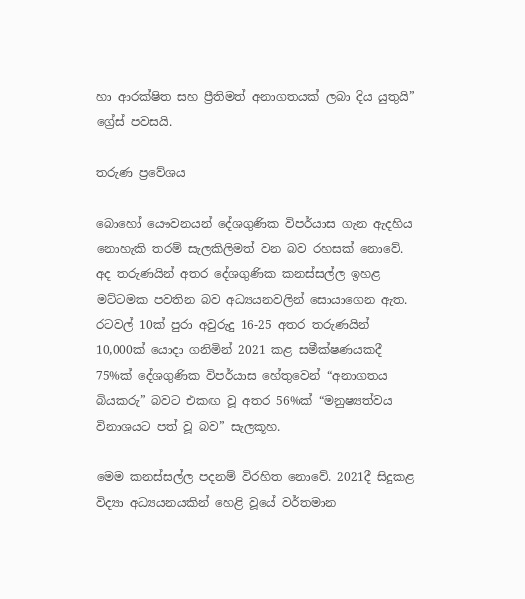හා ආරක්ෂිත සහ ප්‍රීතිමත් අනාගතයක් ලබා දිය යුතුයි” ග්‍රේස් පවසයි.

තරුණ ප්‍රවේශය

බොහෝ යෞවනයන් දේශගුණික විපර්යාස ගැන ඇදහිය නොහැකි තරම් සැලකිලිමත් වන බව රහසක් නොවේ. අද තරුණයින් අතර දේශගුණික කනස්සල්ල ඉහළ මට්ටමක පවතින බව අධ්‍යයනවලින් සොයාගෙන ඇත. රටවල් 10ක් පුරා අවුරුදු 16-25 අතර තරුණයින් 10,000ක් යොදා ගනිමින් 2021 කළ සමීක්ෂණයකදී 75%ක් දේශගුණික විපර්යාස හේතුවෙන් “අනාගතය බියකරු” බවට එකඟ වූ අතර 56%ක් “මනුෂ්‍යත්වය විනාශයට පත් වූ බව” සැලකූහ.

මෙම කනස්සල්ල පදනම් විරහිත නොවේ. 2021දී සිදුකළ විද්‍යා අධ්‍යයනයකින් හෙළි වූයේ වර්තමාන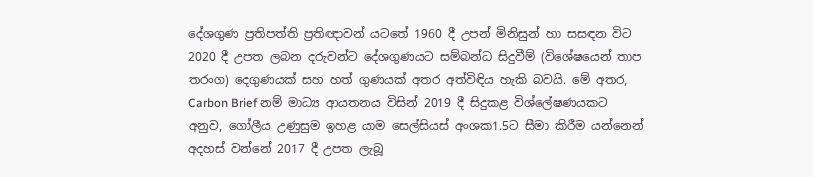දේශගුණ ප්‍රතිපත්ති ප්‍රතිඥාවන් යටතේ 1960 දී උපන් මිනිසුන් හා සසඳන විට 2020 දී උපත ලබන දරුවන්ට දේශගුණයට සම්බන්ධ සිදුවීම් (විශේෂයෙන් තාප තරංග) දෙගුණයක් සහ හත් ගුණයක් අතර අත්විඳිය හැකි බවයි. මේ අතර, Carbon Brief නම් මාධ්‍ය ආයතනය විසින් 2019 දී සිදුකළ විශ්ලේෂණයකට අනුව, ගෝලීය උණුසුම ඉහළ යාම සෙල්සියස් අංශක1.5ට සීමා කිරීම යන්නෙන් අදහස් වන්නේ 2017 දී උපත ලැබූ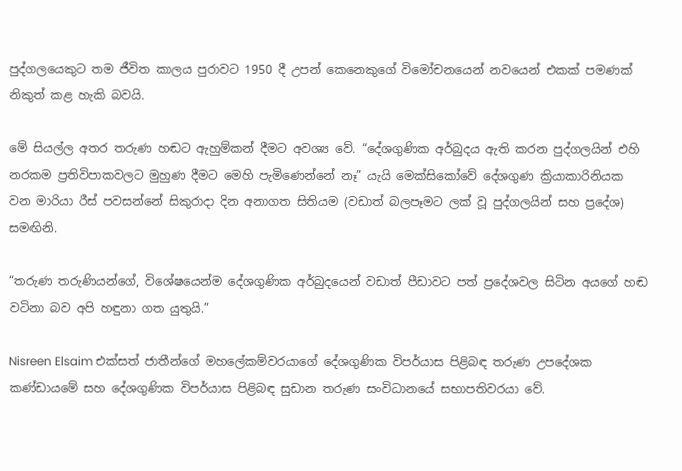පුද්ගලයෙකුට තම ජීවිත කාලය පුරාවට 1950 දී උපන් කෙනෙකුගේ විමෝචනයෙන් නවයෙන් එකක් පමණක් නිකුත් කළ හැකි බවයි.

මේ සියල්ල අතර තරුණ හඬට ඇහුම්කන් දීමට අවශ්‍ය වේ. “දේශගුණික අර්බුදය ඇති කරන පුද්ගලයින් එහි නරකම ප්‍රතිවිපාකවලට මුහුණ දීමට මෙහි පැමිණෙන්නේ නෑ” යැයි මෙක්සිකෝවේ දේශගුණ ක්‍රියාකාරිනියක වන මාරියා රීස් පවසන්නේ සිකුරාදා දින අනාගත සිතියම (වඩාත් බලපෑමට ලක් වූ පුද්ගලයින් සහ ප්‍රදේශ) සමඟිනි.

“තරුණ තරුණියන්ගේ, විශේෂයෙන්ම දේශගුණික අර්බුදයෙන් වඩාත් පීඩාවට පත් ප්‍රදේශවල සිටින අයගේ හඬ වටිනා බව අපි හඳුනා ගත යුතුයි.”

Nisreen Elsaim එක්සත් ජාතීන්ගේ මහලේකම්වරයාගේ දේශගුණික විපර්යාස පිළිබඳ තරුණ උපදේශක කණ්ඩායමේ සහ දේශගුණික විපර්යාස පිළිබඳ සුඩාන තරුණ සංවිධානයේ සභාපතිවරයා වේ.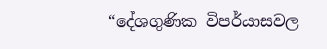“දේශගුණික විපර්යාසවල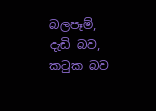බලපෑම්, දැඩි බව, කටුක බව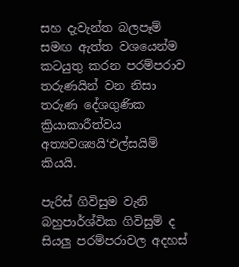සහ දැවැන්ත බලපෑම් සමඟ ඇත්ත වශයෙන්ම කටයුතු කරන පරම්පරාව තරුණයින් වන නිසා තරුණ දේශගුණික ක්‍රියාකාරීත්වය අත්‍යවශ්‍යයි‘එල්සයිම් කියයි.

පැරිස් ගිවිසුම වැනි බහුපාර්ශ්වික ගිවිසුම් ද සියලු පරම්පරාවල අදහස්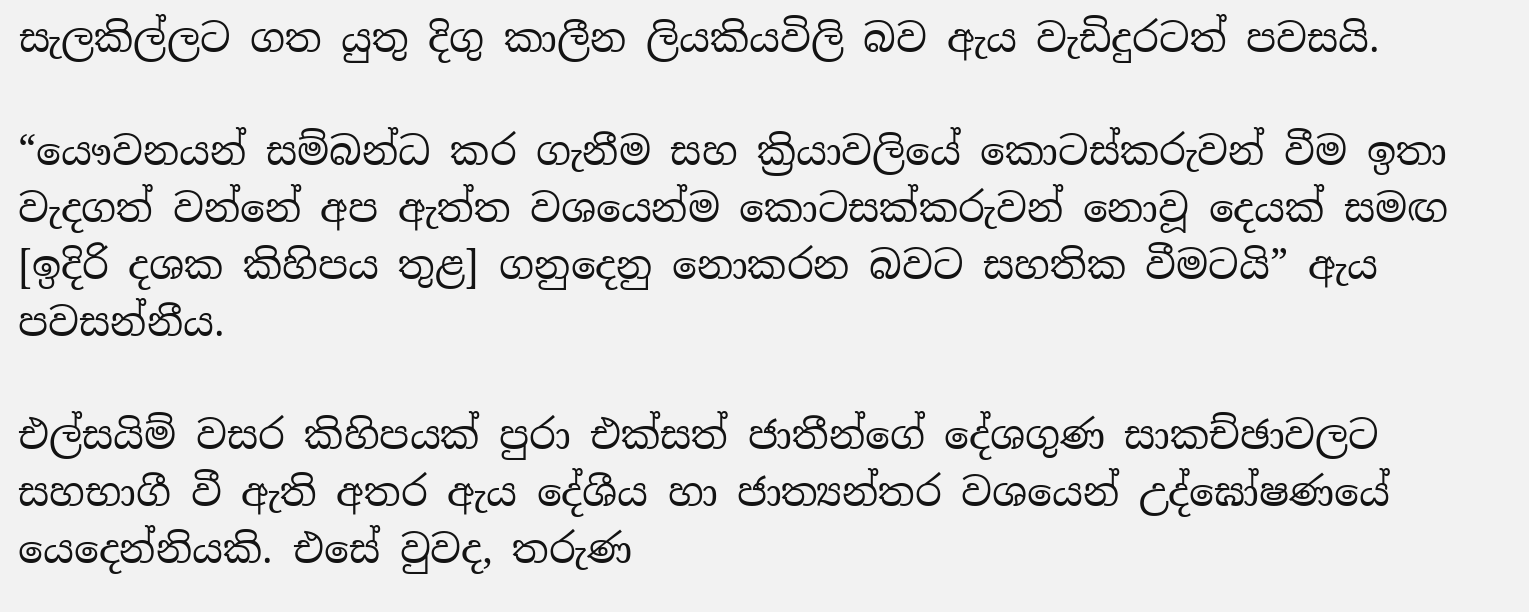සැලකිල්ලට ගත යුතු දිගු කාලීන ලියකියවිලි බව ඇය වැඩිදුරටත් පවසයි.

“යෞවනයන් සම්බන්ධ කර ගැනීම සහ ක්‍රියාවලියේ කොටස්කරුවන් වීම ඉතා වැදගත් වන්නේ අප ඇත්ත වශයෙන්ම කොටසක්කරුවන් නොවූ දෙයක් සමඟ [ඉදිරි දශක කිහිපය තුළ] ගනුදෙනු නොකරන බවට සහතික වීමටයි” ඇය පවසන්නීය.

එල්සයිම් වසර කිහිපයක් පුරා එක්සත් ජාතීන්ගේ දේශගුණ සාකච්ඡාවලට සහභාගී වී ඇති අතර ඇය දේශීය හා ජාත්‍යන්තර වශයෙන් උද්ඝෝෂණයේ යෙදෙන්නියකි. එසේ වුවද, තරුණ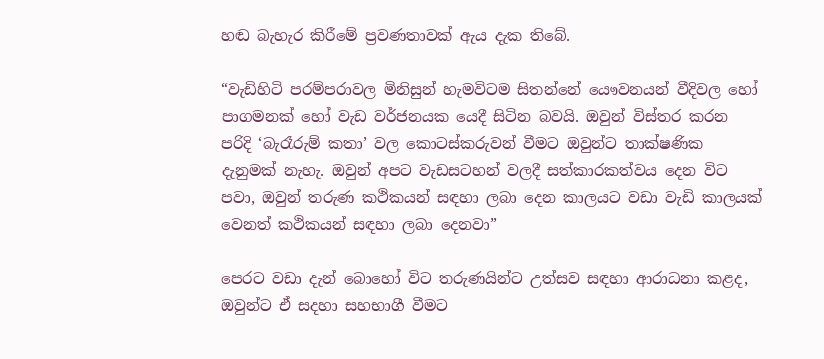හඬ බැහැර කිරීමේ ප්‍රවණතාවක් ඇය දැක තිබේ.

“වැඩිහිටි පරම්පරාවල මිනිසුන් හැමවිටම සිතන්නේ යෞවනයන් වීදිවල හෝ පාගමනක් හෝ වැඩ වර්ජනයක යෙදී සිටින බවයි. ඔවුන් විස්තර කරන පරිදි ‘බැරෑරුම් කතා’ වල කොටස්කරුවන් වීමට ඔවුන්ට තාක්ෂණික දැනුමක් නැහැ. ඔවුන් අපට වැඩසටහන් වලදී සත්කාරකත්වය දෙන විට පවා, ඔවුන් තරුණ කථිකයන් සඳහා ලබා දෙන කාලයට වඩා වැඩි කාලයක් වෙනත් කථිකයන් සඳහා ලබා දෙනවා”

පෙරට වඩා දැන් බොහෝ විට තරුණයින්ට උත්සව සඳහා ආරාධනා කළද,  ඔවුන්ට ඒ සදහා සහභාගී වීමට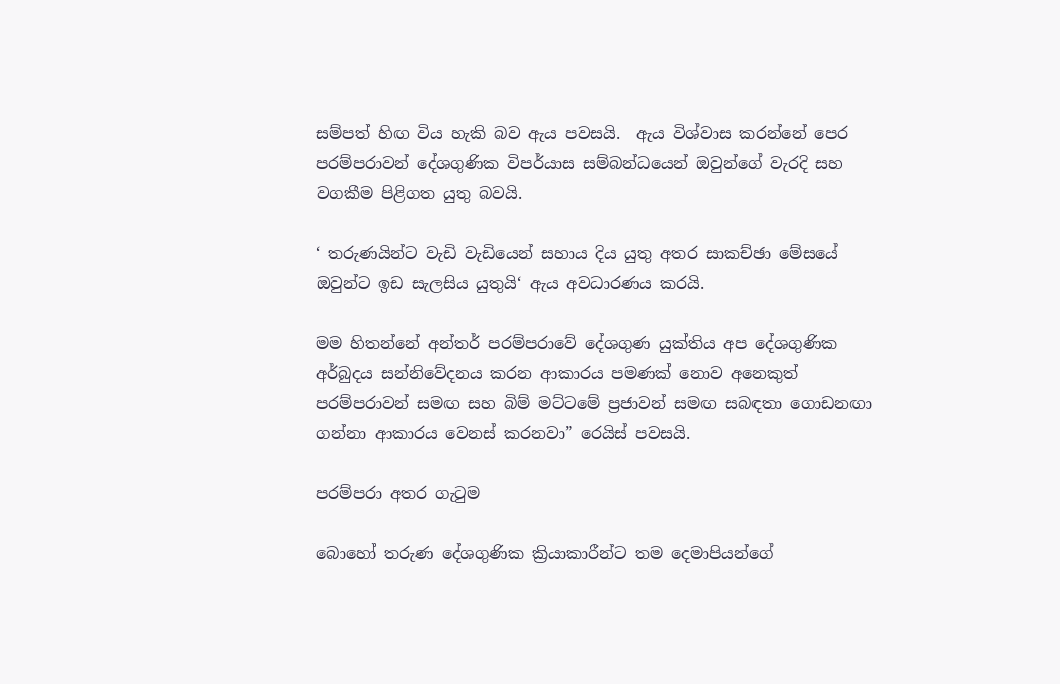සම්පත් හිඟ විය හැකි බව ඇය පවසයි.  ඇය විශ්වාස කරන්නේ පෙර පරම්පරාවන් දේශගුණික විපර්යාස සම්බන්ධයෙන් ඔවුන්ගේ වැරදි සහ වගකීම පිළිගත යුතු බවයි.

‘ තරුණයින්ට වැඩි වැඩියෙන් සහාය දිය යුතු අතර සාකච්ඡා මේසයේ ඔවුන්ට ඉඩ සැලසිය යුතුයි‘ ඇය අවධාරණය කරයි.

මම හිතන්නේ අන්තර් පරම්පරාවේ දේශගුණ යුක්තිය අප දේශගුණික අර්බුදය සන්නිවේදනය කරන ආකාරය පමණක් නොව අනෙකුත් පරම්පරාවන් සමඟ සහ බිම් මට්ටමේ ප්‍රජාවන් සමඟ සබඳතා ගොඩනඟා ගන්නා ආකාරය වෙනස් කරනවා” රෙයිස් පවසයි.

පරම්පරා අතර ගැටුම

බොහෝ තරුණ දේශගුණික ක්‍රියාකාරීන්ට තම දෙමාපියන්ගේ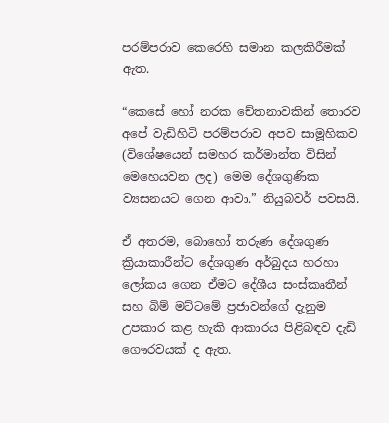පරම්පරාව කෙරෙහි සමාන කලකිරීමක් ඇත.

“කෙසේ හෝ නරක චේතනාවකින් තොරව අපේ වැඩිහිටි පරම්පරාව අපව සාමූහිකව (විශේෂයෙන් සමහර කර්මාන්ත විසින් මෙහෙයවන ලද) මෙම දේශගුණික ව්‍යසනයට ගෙන ආවා.” නියුබවර් පවසයි.

ඒ අතරම, බොහෝ තරුණ දේශගුණ ක්‍රියාකාරීන්ට දේශගුණ අර්බුදය හරහා ලෝකය ගෙන ඒමට දේශීය සංස්කෘතීන් සහ බිම් මට්ටමේ ප්‍රජාවන්ගේ දැනුම උපකාර කළ හැකි ආකාරය පිළිබඳව දැඩි ගෞරවයක් ද ඇත.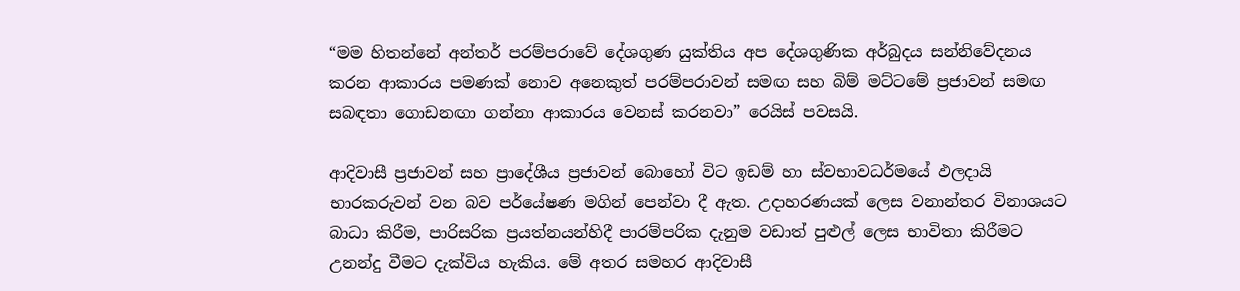“මම හිතන්නේ අන්තර් පරම්පරාවේ දේශගුණ යුක්තිය අප දේශගුණික අර්බුදය සන්නිවේදනය කරන ආකාරය පමණක් නොව අනෙකුත් පරම්පරාවන් සමඟ සහ බිම් මට්ටමේ ප්‍රජාවන් සමඟ සබඳතා ගොඩනඟා ගන්නා ආකාරය වෙනස් කරනවා” රෙයිස් පවසයි.

ආදිවාසී ප්‍රජාවන් සහ ප්‍රාදේශීය ප්‍රජාවන් බොහෝ විට ඉඩම් හා ස්වභාවධර්මයේ ඵලදායි භාරකරුවන් වන බව පර්යේෂණ මගින් පෙන්වා දී ඇත. උදාහරණයක් ලෙස වනාන්තර විනාශයට බාධා කිරීම, පාරිසරික ප්‍රයත්නයන්හිදී පාරම්පරික දැනුම වඩාත් පුළුල් ලෙස භාවිතා කිරීමට උනන්දු වීමට දැක්විය හැකිය. මේ අතර සමහර ආදිවාසී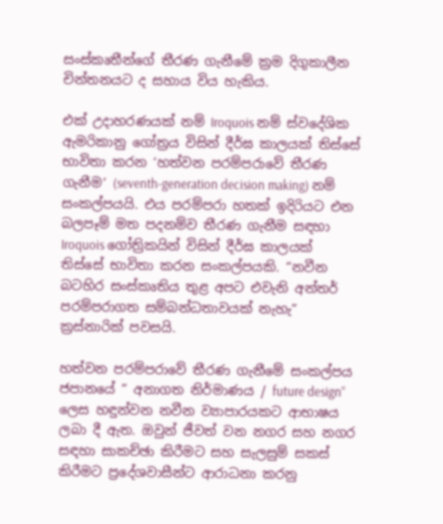සංස්කෘතීන්ගේ තීරණ ගැනීමේ ක්‍රම දිගුකාලීන චින්තනයට ද සහාය විය හැකිය.

එක් උදාහරණයක් නම් Iroquois නම් ස්වදේශික ඇමරිකානු ගෝත්‍රය විසින් දීර්ඝ කාලයක් තිස්සේ භාවිතා කරන ‘හත්වන පරම්පරාවේ තීරණ ගැනීම‘ (seventh-generation decision making) නම් සංකල්පයයි. එය පරම්පරා හතක් ඉදිරියට එන බලපෑම් මත පදනම්ව තීරණ ගැනීම සඳහා Iroquois ගෝත්‍රිකයින් විසින් දීර්ඝ කාලයක් තිස්සේ භාවිතා කරන සංකල්පයකි. “නවීන බටහිර සංස්කෘතිය තුළ අපට එවැනි අන්තර් පරම්පරාගත සම්බන්ධතාවයක් නැහැ” ක්‍රස්නාරික් පවසයි.

හත්වන පරම්පරාවේ තීරණ ගැනීමේ සංකල්පය ජපානයේ ” අනාගත නිර්මාණය / future design” ලෙස හඳුන්වන නවීන ව්‍යාපාරයකට ආභාෂය ලබා දී ඇත. ඔවුන් ජීවත් වන නගර සහ නගර සඳහා සාකච්ඡා කිරීමට සහ සැලසුම් සකස් කිරීමට ප්‍රදේශවාසීන්ට ආරාධනා කරනු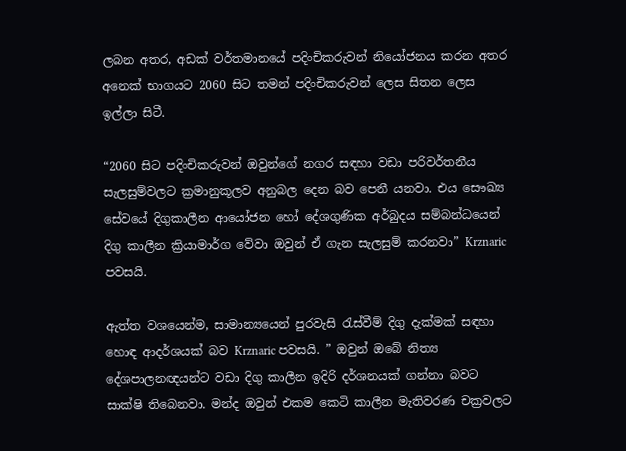ලබන අතර, අඩක් වර්තමානයේ පදිංචිකරුවන් නියෝජනය කරන අතර අනෙක් භාගයට 2060 සිට තමන් පදිංචිකරුවන් ලෙස සිතන ලෙස ඉල්ලා සිටී.

“2060 සිට පදිංචිකරුවන් ඔවුන්ගේ නගර සඳහා වඩා පරිවර්තනීය සැලසුම්වලට ක්‍රමානුකූලව අනුබල දෙන බව පෙනී යනවා. එය සෞඛ්‍ය සේවයේ දිගුකාලීන ආයෝජන හෝ දේශගුණික අර්බුදය සම්බන්ධයෙන් දිගු කාලීන ක්‍රියාමාර්ග වේවා ඔවුන් ඒ ගැන සැලසුම් කරනවා” Krznaric පවසයි.

ඇත්ත වශයෙන්ම, සාමාන්‍යයෙන් පුරවැසි රැස්වීම් දිගු දැක්මක් සඳහා හොඳ ආදර්ශයක් බව Krznaric පවසයි. ” ඔවුන් ඔබේ නිත්‍ය දේශපාලනඥයන්ට වඩා දිගු කාලීන ඉදිරි දර්ශනයක් ගන්නා බවට සාක්ෂි තිබෙනවා. මන්ද ඔවුන් එකම කෙටි කාලීන මැතිවරණ චක්‍රවලට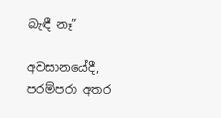බැඳී නෑ”

අවසානයේදී, පරම්පරා අතර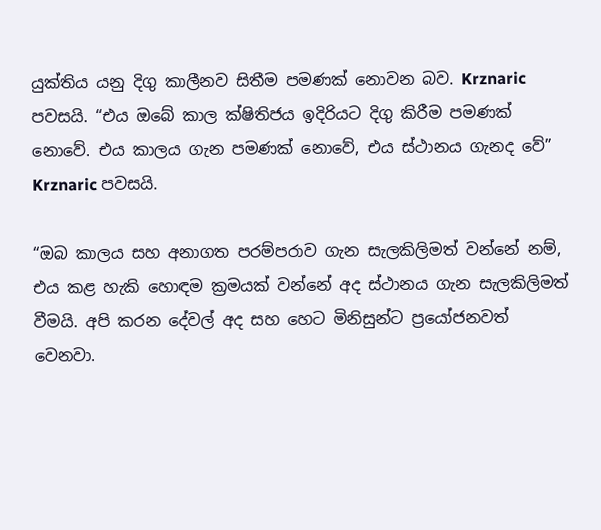යුක්තිය යනු දිගු කාලීනව සිතීම පමණක් නොවන බව. Krznaric පවසයි. “එය ඔබේ කාල ක්ෂිතිජය ඉදිරියට දිගු කිරීම පමණක් නොවේ. එය කාලය ගැන පමණක් නොවේ, එය ස්ථානය ගැනද වේ” Krznaric පවසයි.

“ඔබ කාලය සහ අනාගත පරම්පරාව ගැන සැලකිලිමත් වන්නේ නම්, එය කළ හැකි හොඳම ක්‍රමයක් වන්නේ අද ස්ථානය ගැන සැලකිලිමත් වීමයි. අපි කරන දේවල් අද සහ හෙට මිනිසුන්ට ප්‍රයෝජනවත් වෙනවා.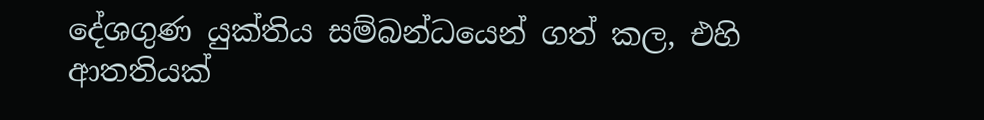දේශගුණ යුක්තිය සම්බන්ධයෙන් ගත් කල, එහි ආතතියක්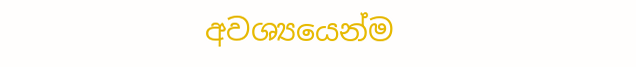අවශ්‍යයෙන්ම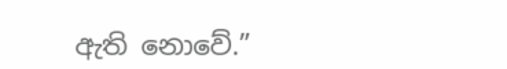ඇති නොවේ.”